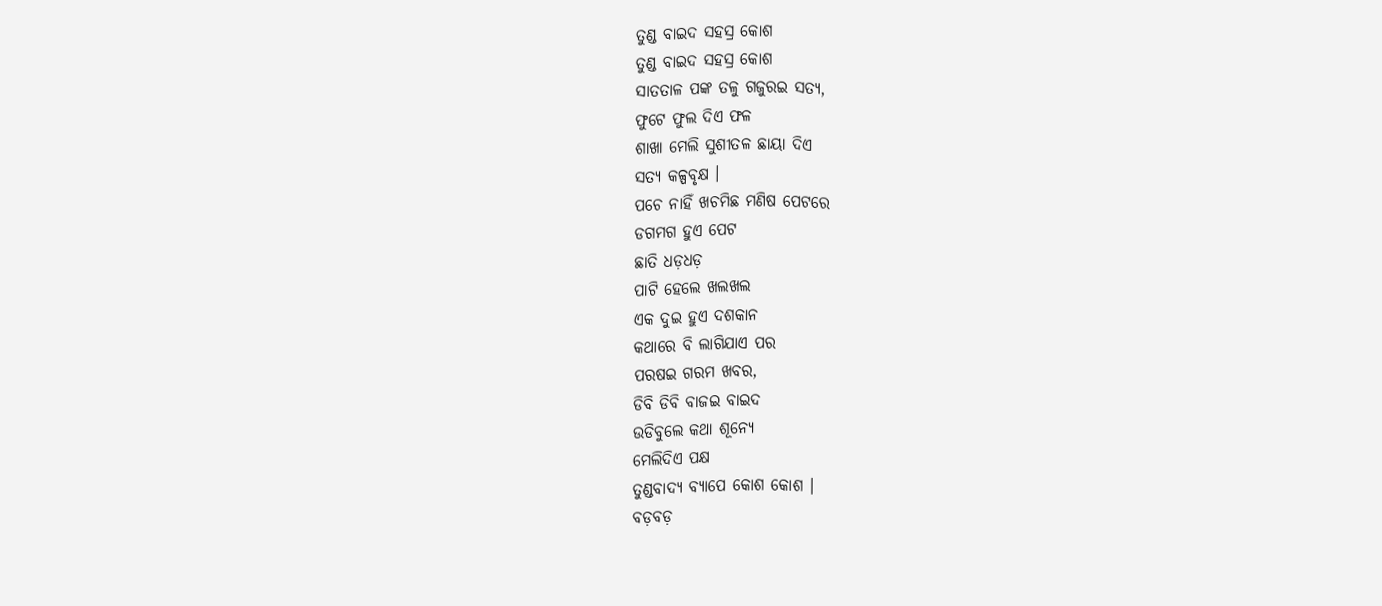ତୁଣ୍ଡ ବାଇଦ ସହସ୍ର କୋଶ
ତୁଣ୍ଡ ବାଇଦ ସହସ୍ର କୋଶ
ସାତତାଳ ପଙ୍କ ତଳୁ ଗଜୁରଇ ସତ୍ୟ,
ଫୁଟେ ଫୁଲ ଦିଏ ଫଳ
ଶାଖା ମେଲି ସୁଶୀତଳ ଛାୟା ଦିଏ
ସତ୍ୟ କଳ୍ପବୃକ୍ଷ ।
ପଚେ ନାହିଁ ଖଚମିଛ ମଣିଷ ପେଟରେ
ଡଗମଗ ହୁଏ ପେଟ
ଛାତି ଧଡ଼ଧଡ଼
ପାଟି ହେଲେ ଖଲଖଲ
ଏକ ଦୁଇ ହୁଏ ଦଶକାନ
କଥାରେ ବି ଲାଗିଯାଏ ପର
ପରଷଇ ଗରମ ଖବର,
ଡିବି ଡିବି ବାଜଇ ବାଇଦ
ଉଡିବୁଲେ କଥା ଶୂନ୍ୟେ
ମେଲିଦିଏ ପକ୍ଷ
ତୁଣ୍ଡବାଦ୍ୟ ବ୍ୟାପେ କୋଶ କୋଶ ।
ବଡ଼ବଡ଼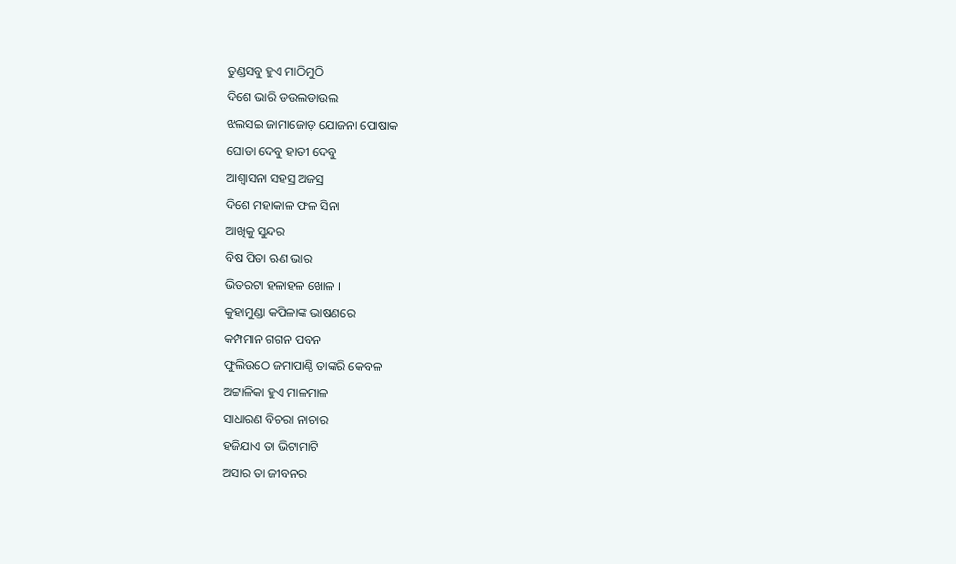ତୁଣ୍ଡସବୁ ହୁଏ ମାଠିମୁଠି
ଦିଶେ ଭାରି ଡଉଲଡାଉଲ
ଝଲସଇ ଜାମାଜୋଡ଼ ଯୋଜନା ପୋଷାକ
ଘୋଡା ଦେବୁ ହାତୀ ଦେବୁ
ଆଶ୍ୱାସନା ସହସ୍ର ଅଜସ୍ର
ଦିଶେ ମହାକାଳ ଫଳ ସିନା
ଆଖିକୁ ସୁନ୍ଦର
ବିଷ ପିତା ଋଣ ଭାର
ଭିତରଟା ହଳାହଳ ଖୋଳ ।
କୁହାମୁଣ୍ଡା କପିଳାଙ୍କ ଭାଷଣରେ
କମ୍ପମାନ ଗଗନ ପବନ
ଫୁଲିଉଠେ ଜମାପାଣ୍ଠି ତାଙ୍କରି କେବଳ
ଅଟ୍ଟାଳିକା ହୁଏ ମାଳମାଳ
ସାଧାରଣ ବିଚରା ନାଚାର
ହଜିଯାଏ ତା ଭିଟାମାଟି
ଅସାର ତା ଜୀବନର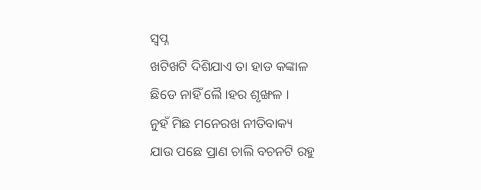ସ୍ୱପ୍ନ
ଖଟିଖଟି ଦିଶିଯାଏ ତା ହାଡ କଙ୍କାଳ
ଛିଡେ ନାହିଁ ଲୈ।ହର ଶୃଙ୍ଖଳ ।
ନୁହଁ ମିଛ ମନେରଖ ନୀତିବାକ୍ୟ
ଯାଉ ପଛେ ପ୍ରାଣ ଚାଲି ବଚନଟି ରହୁ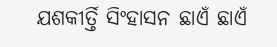ଯଶକୀର୍ତ୍ତି ସିଂହାସନ ଛାଏଁ ଛାଏଁ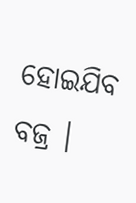ହୋଇଯିବ ବଜ୍ର ।